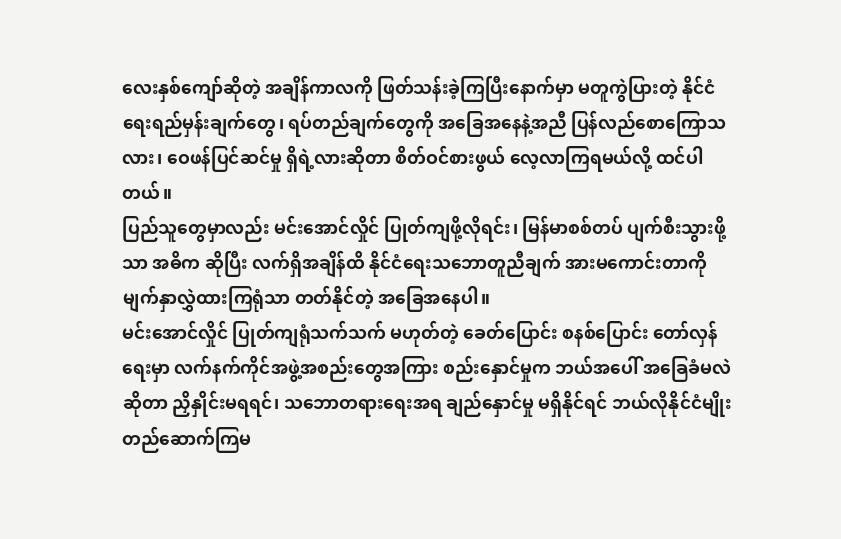လေးနှစ်ကျော်ဆိုတဲ့ အချိန်ကာလကို ဖြတ်သန်းခဲ့ကြပြီးနောက်မှာ မတူကွဲပြားတဲ့ နိုင်ငံရေးရည်မှန်းချက်တွေ၊ ရပ်တည်ချက်တွေကို အခြေအနေနဲ့အညီ ပြန်လည်စောကြောသလား၊ ဝေဖန်ပြင်ဆင်မှု ရှိရဲ့လားဆိုတာ စိတ်ဝင်စားဖွယ် လေ့လာကြရမယ်လို့ ထင်ပါတယ်။
ပြည်သူတွေမှာလည်း မင်းအောင်လှိုင် ပြုတ်ကျဖို့လိုရင်း၊ မြန်မာစစ်တပ် ပျက်စီးသွားဖို့သာ အဓိက ဆိုပြီး လက်ရှိအချိန်ထိ နိုင်ငံရေးသဘောတူညီချက် အားမကောင်းတာကို မျက်နှာလွှဲထားကြရုံသာ တတ်နိုင်တဲ့ အခြေအနေပါ။
မင်းအောင်လှိုင် ပြုတ်ကျရုံသက်သက် မဟုတ်တဲ့ ခေတ်ပြောင်း စနစ်ပြောင်း တော်လှန်ရေးမှာ လက်နက်ကိုင်အဖွဲ့အစည်းတွေအကြား စည်းနှောင်မှုက ဘယ်အပေါ် အခြေခံမလဲဆိုတာ ညှိနှိုင်းမရရင်၊ သဘောတရားရေးအရ ချည်နှောင်မှု မရှိနိုင်ရင် ဘယ်လိုနိုင်ငံမျိုး တည်ဆောက်ကြမ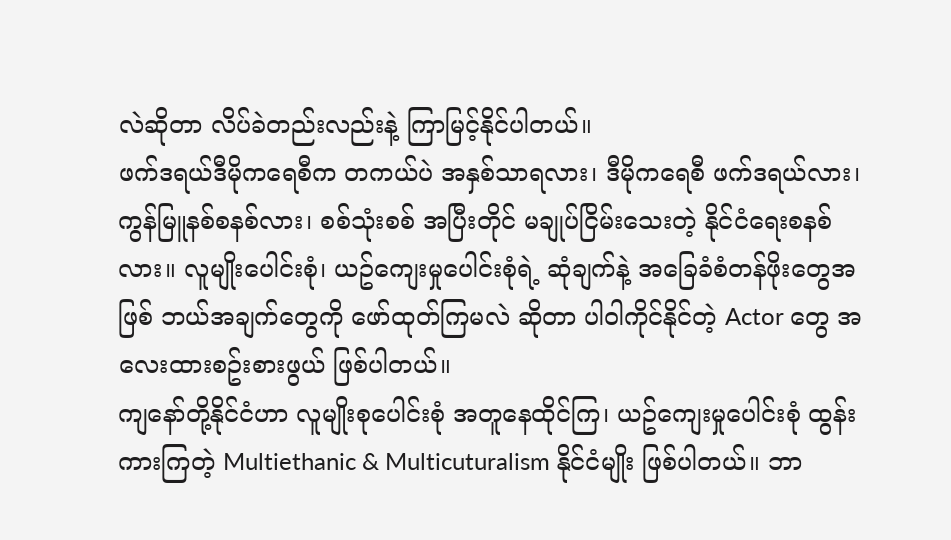လဲဆိုတာ လိပ်ခဲတည်းလည်းနဲ့ ကြာမြင့်နိုင်ပါတယ်။
ဖက်ဒရယ်ဒီမိုကရေစီက တကယ်ပဲ အနှစ်သာရလား၊ ဒီမိုကရေစီ ဖက်ဒရယ်လား၊ ကွန်မြူနစ်စနစ်လား၊ စစ်သုံးစစ် အပြီးတိုင် မချုပ်ငြိမ်းသေးတဲ့ နိုင်ငံရေးစနစ်လား။ လူမျိုးပေါင်းစုံ၊ ယဥ်ကျေးမှုပေါင်းစုံရဲ့ ဆုံချက်နဲ့ အခြေခံစံတန်ဖိုးတွေအဖြစ် ဘယ်အချက်တွေကို ဖော်ထုတ်ကြမလဲ ဆိုတာ ပါဝါကိုင်နိုင်တဲ့ Actor တွေ အလေးထားစဥ်းစားဖွယ် ဖြစ်ပါတယ်။
ကျနော်တို့နိုင်ငံဟာ လူမျိုးစုပေါင်းစုံ အတူနေထိုင်ကြ၊ ယဥ်ကျေးမှုပေါင်းစုံ ထွန်းကားကြတဲ့ Multiethanic & Multicuturalism နိုင်ငံမျိုး ဖြစ်ပါတယ်။ ဘာ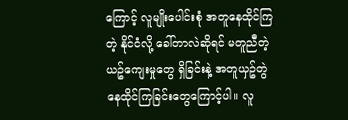ကြောင့် လူမျိုးပေါင်းစုံ အတူနေထိုင်ကြတဲ့ နိုင်ငံလို့ ခေါ်တာလဲဆိုရင် မတူညီတဲ့ ယဥ်ကျေးမှုတွေ ရှိခြင်းနဲ့ အတူယှဥ်တွဲ နေထိုင်ကြခြင်းတွေကြောင့်ပါ။ လူ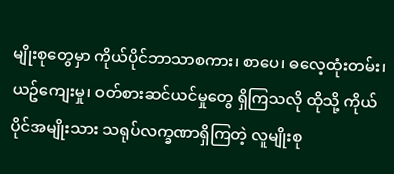မျိုးစုတွေမှာ ကိုယ်ပိုင်ဘာသာစကား၊ စာပေ၊ ဓလေ့ထုံးတမ်း၊ ယဥ်ကျေးမှု၊ ဝတ်စားဆင်ယင်မှုတွေ ရှိကြသလို ထိုသို့ ကိုယ်ပိုင်အမျိုးသား သရုပ်လက္ခဏာရှိကြတဲ့ လူမျိုးစု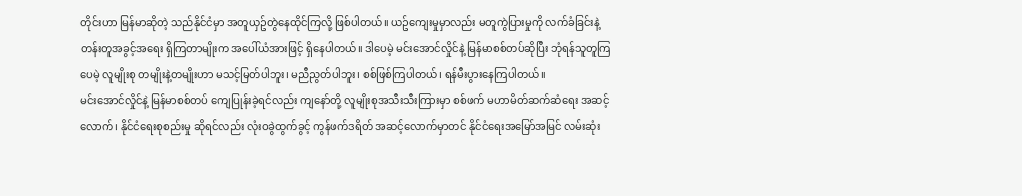တိုင်းဟာ မြန်မာဆိုတဲ့ သည်နိုင်ငံမှာ အတူယှဥ်တွဲနေထိုင်ကြလို့ ဖြစ်ပါတယ်။ ယဥ်ကျေးမှုမှာလည်း မတူကွဲပြားမှုကို လက်ခံခြင်းနဲ့ တန်းတူအခွင့်အရေး ရှိကြတာမျိုးက အပေါ်ယံအားဖြင့် ရှိနေပါတယ်။ ဒါပေမဲ့ မင်းအောင်လှိုင်နဲ့ မြန်မာစစ်တပ်ဆိုပြီး ဘုံရန်သူတူကြပေမဲ့ လူမျိုးစု တမျိုးနဲ့တမျိုးဟာ မသင့်မြတ်ပါဘူး၊ မညီညွတ်ပါဘူး၊ စစ်ဖြစ်ကြပါတယ်၊ ရန်မီးပွားနေကြပါတယ်။
မင်းအောင်လှိုင်နဲ့ မြန်မာစစ်တပ် ကျေပြုန်းခဲ့ရင်လည်း ကျနော်တို့ လူမျိုးစုအသီးသီးကြားမှာ စစ်ဖက် မဟာမိတ်ဆက်ဆံရေး အဆင့်လောက်၊ နိုင်ငံရေးစုစည်းမှု ဆိုရင်လည်း လုံးဝခွဲထွက်ခွင့် ကွန်ဖက်ဒရိတ် အဆင့်လောက်မှာတင် နိုင်ငံရေးအမြော်အမြင် လမ်းဆုံး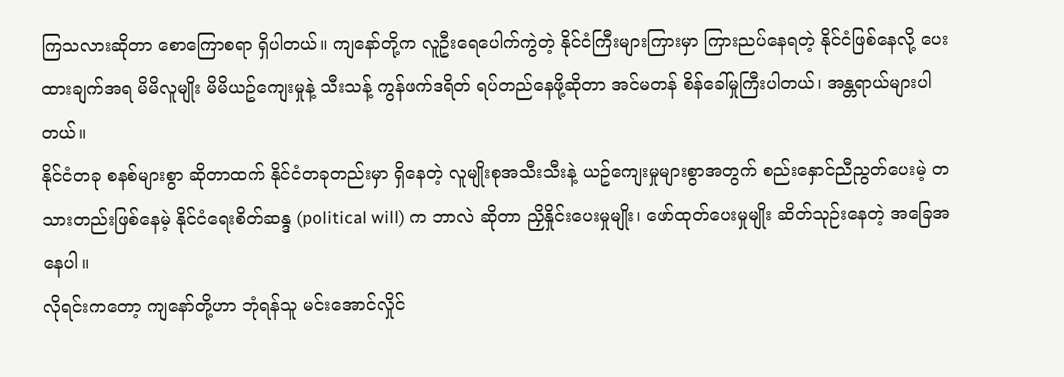ကြသလားဆိုတာ စောကြောစရာ ရှိပါတယ်။ ကျနော်တို့က လူဦးရေပေါက်ကွဲတဲ့ နိုင်ငံကြီးများကြားမှာ ကြားညပ်နေရတဲ့ နိုင်ငံဖြစ်နေလို့ ပေးထားချက်အရ မိမိလူမျိုး မိမိယဥ်ကျေးမှုနဲ့ သီးသန့် ကွန်ဖက်ဒရိတ် ရပ်တည်နေဖို့ဆိုတာ အင်မတန် စိန်ခေါ်မှုကြီးပါတယ်၊ အန္တရာယ်များပါတယ်။
နိုင်ငံတခု စနစ်များစွာ ဆိုတာထက် နိုင်ငံတခုတည်းမှာ ရှိနေတဲ့ လူမျိုးစုအသီးသီးနဲ့ ယဥ်ကျေးမှုများစွာအတွက် စည်းနှောင်ညီညွတ်ပေးမဲ့ တသားတည်းဖြစ်နေမဲ့ နိုင်ငံရေးစိတ်ဆန္ဒ (political will) က ဘာလဲ ဆိုတာ ညှိနှိုင်းပေးမှုမျိုး၊ ဖော်ထုတ်ပေးမှုမျိုး ဆိတ်သုဉ်းနေတဲ့ အခြေအနေပါ။
လိုရင်းကတော့ ကျနော်တို့ဟာ ဘုံရန်သူ မင်းအောင်လှိုင်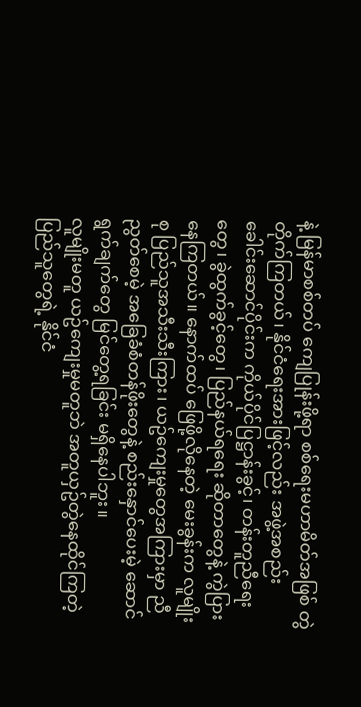နဲ့ မြန်မာစစ်တပ် ကျေပြုန်းဖို့ရာ စစ်ရေးမဟာမိတ်အဖြစ် တွဲတိုက်ကြတယ်၊ နိုင်ငံရေးအားဖြင့်လည်း အဖွဲ့အစည်း ခေါင်းဆောင်ပိုင်းက ကိုယ်ပိုင်ပြဋ္ဌာန်းခွင့်၊ တန်းတူညီရေးတွေ၊ ခွဲထွက်ခွင့်တွေ၊ ပြည်နယ်ရရေး ဆိုတာတွေနဲ့ ကွဲပြားနေကြတယ်။ နောက်ထပ် ဖြေဖို့လိုနေတဲ့ မေးခွန်းက လူမျိုးစု ပြည်သူအသီးသီးကြား၊ ယဥ်ကျေးမှုတွေအကြားမှာ ညီညွတ်စေမဲ့ အခြေခံစံတန်ဖိုးတွေနဲ့ စည်းနှောင်ပေးမဲ့ ဆောင်ရွက်ချက်တွေ မြင်တွေ့ရခြင်း မရှိနေပါဘူး။
လူမျိုးမတူ ယဥ်ကျေးမှုမတူဘဲ အတူယှဥ်တွဲနေထိုင်ကြတဲ့ ပြည်သူတွေရဲ့ နိုင်ငံ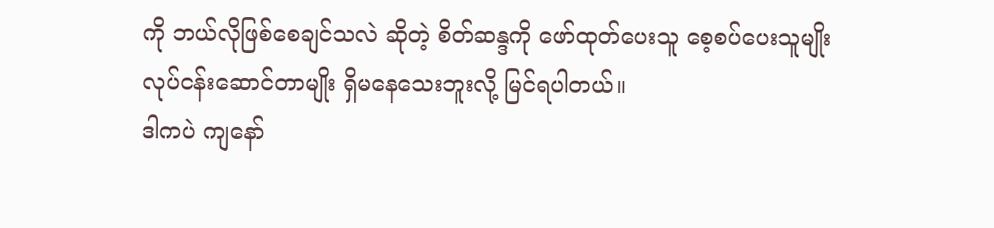ကို ဘယ်လိုဖြစ်စေချင်သလဲ ဆိုတဲ့ စိတ်ဆန္ဒကို ဖော်ထုတ်ပေးသူ စေ့စပ်ပေးသူမျိုး လုပ်ငန်းဆောင်တာမျိုး ရှိမနေသေးဘူးလို့ မြင်ရပါတယ်။
ဒါကပဲ ကျနော်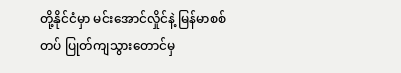တို့နိုင်ငံမှာ မင်းအောင်လှိုင်နဲ့ မြန်မာစစ်တပ် ပြုတ်ကျသွားတောင်မှ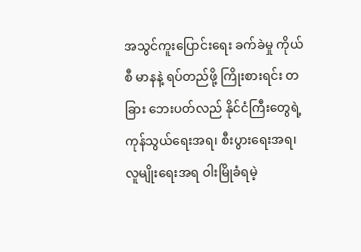အသွင်ကူးပြောင်းရေး ခက်ခဲမှု ကိုယ်စီ မာနနဲ့ ရပ်တည်ဖို့ ကြိုးစားရင်း တခြား ဘေးပတ်လည် နိုင်ငံကြီးတွေရဲ့ ကုန်သွယ်ရေးအရ၊ စီးပွားရေးအရ၊ လူမျိုးရေးအရ ဝါးမြိုခံရမဲ့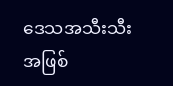ဒေသအသီးသီးအဖြစ်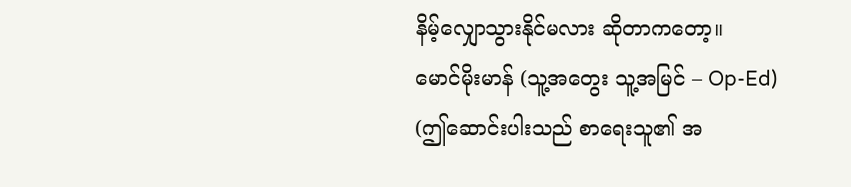နိမ့်လျှောသွားနိုင်မလား ဆိုတာကတော့။
မောင်မိုးမာန် (သူ့အတွေး သူ့အမြင် – Op-Ed)
(ဤဆောင်းပါးသည် စာရေးသူ၏ အ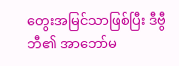တွေးအမြင်သာဖြစ်ပြီး ဒီဗွီဘီ၏ အာဘော်မ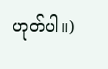ဟုတ်ပါ။)